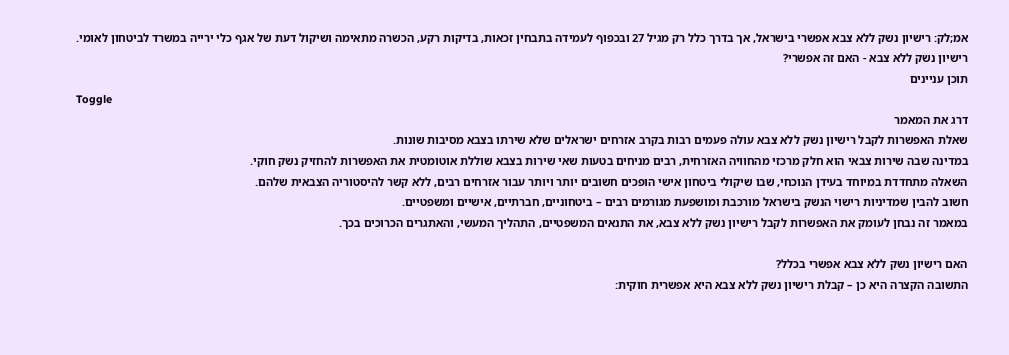אמ;לק: רישיון נשק ללא צבא אפשרי בישראל, אך בדרך כלל רק מגיל 27 ובכפוף לעמידה בתבחין זכאות, בדיקות רקע, הכשרה מתאימה ושיקול דעת של אגף כלי ירייה במשרד לביטחון לאומי.
רישיון נשק ללא צבא - האם זה אפשרי?
תוכן עניינים
Toggle
דרג את המאמר
שאלת האפשרות לקבל רישיון נשק ללא צבא עולה פעמים רבות בקרב אזרחים ישראלים שלא שירתו בצבא מסיבות שונות.
במדינה שבה שירות צבאי הוא חלק מרכזי מהחוויה האזרחית, רבים מניחים בטעות שאי שירות בצבא שוללת אוטומטית את האפשרות להחזיק נשק חוקי.
השאלה מתחדדת במיוחד בעידן הנוכחי, שבו שיקולי ביטחון אישי הופכים חשובים יותר ויותר עבור אזרחים רבים, ללא קשר להיסטוריה הצבאית שלהם.
חשוב להבין שמדיניות רישוי הנשק בישראל מורכבת ומושפעת מגורמים רבים – ביטחוניים, חברתיים, אישיים ומשפטיים.
במאמר זה נבחן לעומק את האפשרות לקבל רישיון נשק ללא צבא, את התנאים המשפטיים, התהליך המעשי, והאתגרים הכרוכים בכך.

האם רישיון נשק ללא צבא אפשרי בכלל?
התשובה הקצרה היא כן – קבלת רישיון נשק ללא צבא היא אפשרית חוקית: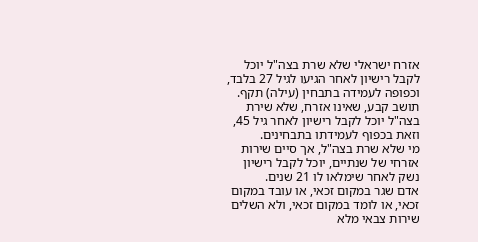אזרח ישראלי שלא שרת בצה"ל יוכל לקבל רישיון לאחר הגיעו לגיל 27 בלבד, וכפופה לעמידה בתבחין (עילה) תקף.
תושב קבע, שאינו אזרח, שלא שירת בצה"ל יוכל לקבל רישיון לאחר גיל 45, וזאת בכפוף לעמידתו בתבחינים.
מי שלא שרת בצה"ל, אך סיים שירות אזרחי של שנתיים, יוכל לקבל רישיון נשק לאחר שימלאו לו 21 שנים.
אדם שגר במקום זכאי, או עובד במקום זכאי, או לומד במקום זכאי, ולא השלים שירות צבאי מלא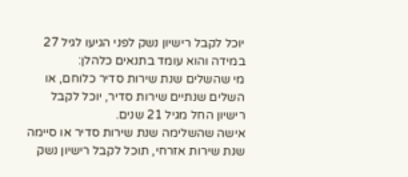יוכל לקבל רישיון נשק לפני הגיעו לגיל 27 במידה והוא עומד בתנאים כלהלן:
מי שהשלים שנת שירות סדיר כלוחם, או השלים שנתיים שירות סדיר, יוכל לקבל רישיון החל מגיל 21 שנים.
אישה שהשלימה שנת שירות סדיר או סיימה שנת שירות אזרחי, תוכל לקבל רישיון נשק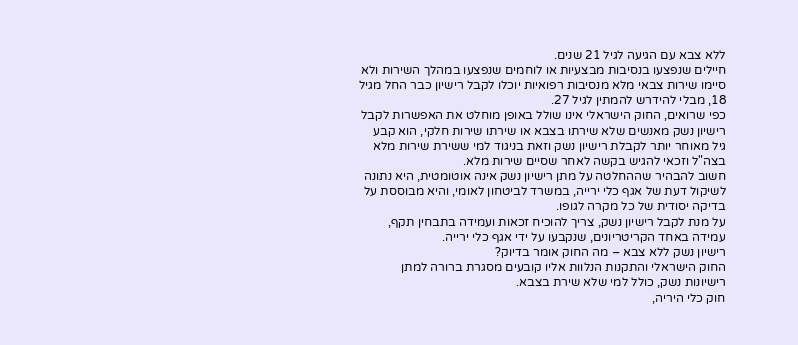ללא צבא עם הגיעה לגיל 21 שנים.
חיילים שנפצעו בנסיבות מבצעיות או לוחמים שנפצעו במהלך השירות ולא סיימו שירות צבאי מלא מנסיבות רפואיות יוכלו לקבל רישיון כבר החל מגיל 18, מבלי להידרש להמתין לגיל 27.
כפי שרואים, החוק הישראלי אינו שולל באופן מוחלט את האפשרות לקבל רישיון נשק מאנשים שלא שירתו בצבא או שירתו שירות חלקי, הוא קבע גיל מאוחר יותר לקבלת רישיון נשק וזאת בניגוד למי ששירת שירות מלא בצה"ל וזכאי להגיש בקשה לאחר שסיים שירות מלא.
חשוב להבהיר שההחלטה על מתן רישיון נשק אינה אוטומטית, היא נתונה לשיקול דעת של אגף כלי ירייה, במשרד לביטחון לאומי, והיא מבוססת על בדיקה יסודית של כל מקרה לגופו.
על מנת לקבל רישיון נשק, צריך להוכיח זכאות ועמידה בתבחין תקף, עמידה באחד הקריטריונים, שנקבעו על ידי אגף כלי ירייה.
רישיון נשק ללא צבא – מה החוק אומר בדיוק?
החוק הישראלי והתקנות הנלוות אליו קובעים מסגרת ברורה למתן רישיונות נשק, כולל למי שלא שירת בצבא.
חוק כלי היריה,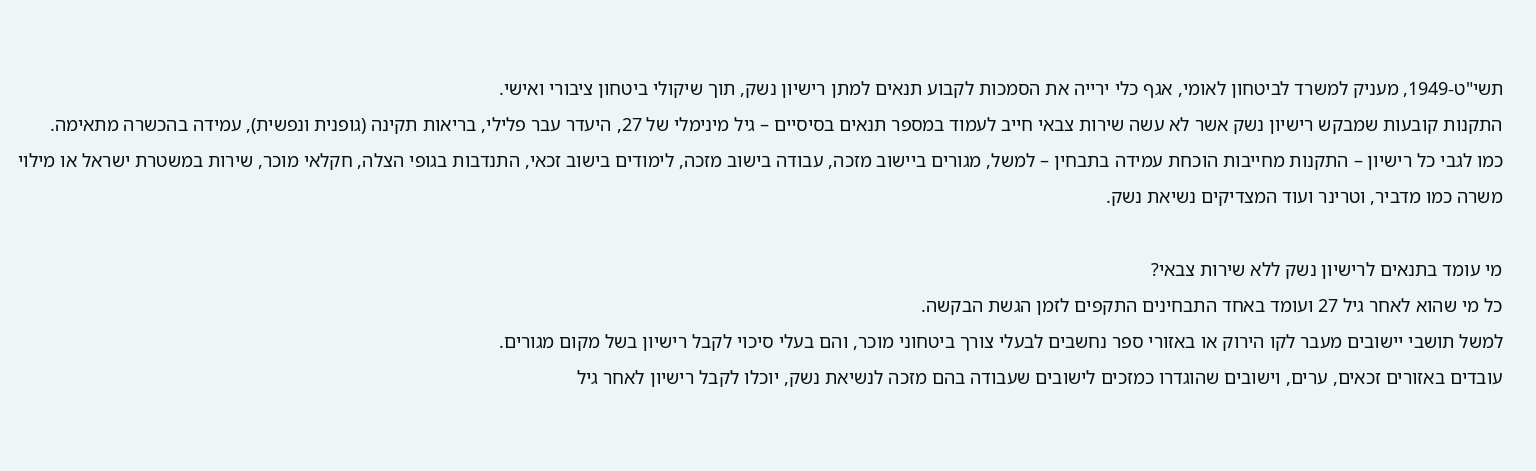תשי"ט-1949, מעניק למשרד לביטחון לאומי, אגף כלי ירייה את הסמכות לקבוע תנאים למתן רישיון נשק, תוך שיקולי ביטחון ציבורי ואישי.
התקנות קובעות שמבקש רישיון נשק אשר לא עשה שירות צבאי חייב לעמוד במספר תנאים בסיסיים – גיל מינימלי של 27, היעדר עבר פלילי, בריאות תקינה (גופנית ונפשית), עמידה בהכשרה מתאימה.
כמו לגבי כל רישיון – התקנות מחייבות הוכחת עמידה בתבחין – למשל, מגורים ביישוב מזכה, עבודה בישוב מזכה, לימודים בישוב זכאי, התנדבות בגופי הצלה, חקלאי מוכר, שירות במשטרת ישראל או מילוי משרה כמו מדביר, וטרינר ועוד המצדיקים נשיאת נשק.

מי עומד בתנאים לרישיון נשק ללא שירות צבאי?
כל מי שהוא לאחר גיל 27 ועומד באחד התבחינים התקפים לזמן הגשת הבקשה.
למשל תושבי יישובים מעבר לקו הירוק או באזורי ספר נחשבים לבעלי צורך ביטחוני מוכר, והם בעלי סיכוי לקבל רישיון בשל מקום מגורים.
עובדים באזורים זכאים, ערים, וישובים שהוגדרו כמזכים לישובים שעבודה בהם מזכה לנשיאת נשק, יוכלו לקבל רישיון לאחר גיל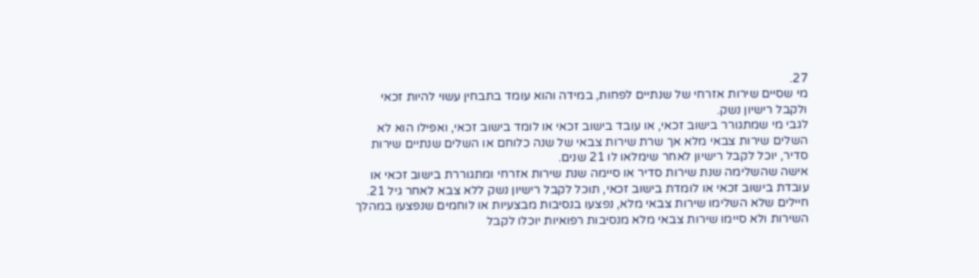27.
מי שסיים שירות אזרחי של שנתיים לפחות, במידה והוא עומד בתבחין עשוי להיות זכאי ולקבל רישיון נשק.
לגבי מי שמתגורר בישוב זכאי, או עובד בישוב זכאי או לומד בישוב זכאי, ואפילו הוא לא השלים שירות צבאי מלא אך שרת שירות צבאי של שנה כלוחם או השלים שנתיים שירות סדיר, יוכל לקבל רישיון לאחר שימלאו לו 21 שנים.
אישה שהשלימה שנת שירות סדיר או סיימה שנת שירות אזרחי ומתגוררת בישוב זכאי או עובדת בישוב זכאי או לומדת בישוב זכאי, תוכל לקבל רישיון נשק ללא צבא לאחר גיל 21.
חיילים שלא השלימו שירות צבאי מלא, נפצעו בנסיבות מבצעיות או לוחמים שנפצעו במהלך השירות ולא סיימו שירות צבאי מלא מנסיבות רפואיות יוכלו לקבל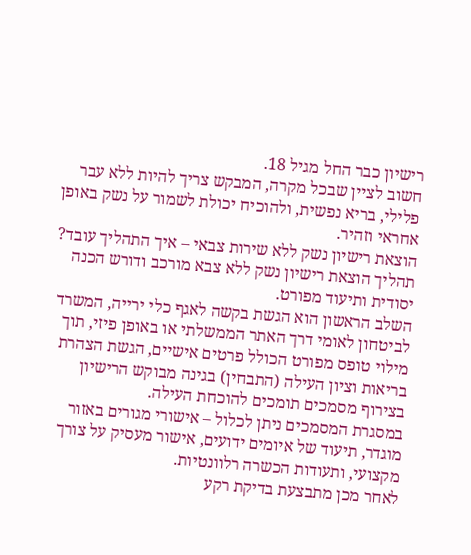רישיון כבר החל מגיל 18.
חשוב לציין שבכל מקרה, המבקש צריך להיות ללא עבר פלילי, בריא נפשית, ולהוכיח יכולת לשמור על נשק באופן אחראי וזהיר.
הוצאת רישיון נשק ללא שירות צבאי – איך התהליך עובד?
תהליך הוצאת רישיון נשק ללא צבא מורכב ודורש הכנה יסודית ותיעוד מפורט.
השלב הראשון הוא הגשת בקשה לאגף כלי ירייה, המשרד לביטחון לאומי דרך האתר הממשלתי או באופן פיזי, תוך מילוי טופס מפורט הכולל פרטים אישיים, הגשת הצהרת בריאות וציון העילה (התבחין) בגינה מבוקש הרישיון בצירוף מסמכים תומכים להוכחת העילה.
במסגרת המסמכים ניתן לכלול – אישורי מגורים באזור מוגדר, תיעוד של איומים ידועים, אישור מעסיק על צורך מקצועי, ותעודות הכשרה רלוונטיות.
לאחר מכן מתבצעת בדיקת רקע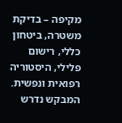מקיפה – בדיקת משטרה, ביטחון כללי, רישום פלילי, היסטוריה רפואית ונפשית.
המבקש נדרש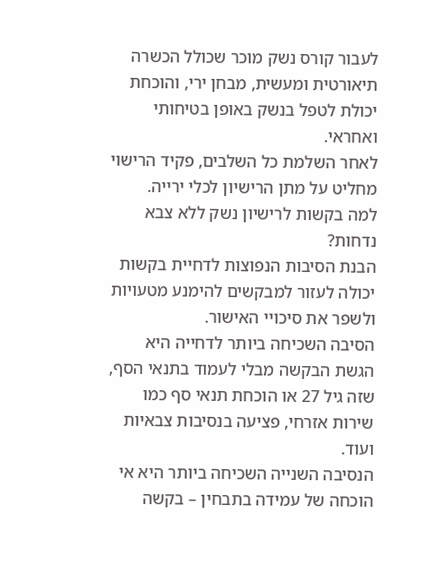לעבור קורס נשק מוכר שכולל הכשרה תיאורטית ומעשית, מבחן ירי, והוכחת יכולת לטפל בנשק באופן בטיחותי ואחראי.
לאחר השלמת כל השלבים, פקיד הרישוי מחליט על מתן הרישיון לכלי ירייה.
למה בקשות לרישיון נשק ללא צבא נדחות?
הבנת הסיבות הנפוצות לדחיית בקשות יכולה לעזור למבקשים להימנע מטעויות ולשפר את סיכויי האישור.
הסיבה השכיחה ביותר לדחייה היא הגשת הבקשה מבלי לעמוד בתנאי הסף, שזה גיל 27 או הוכחת תנאי סף כמו שירות אזרחי, פציעה בנסיבות צבאיות ועוד.
הנסיבה השנייה השכיחה ביותר היא אי הוכחה של עמידה בתבחין – בקשה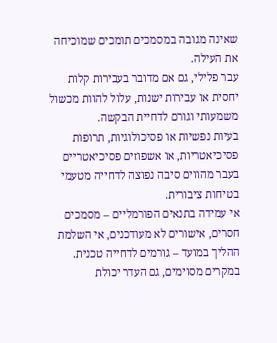שאינה מגובה במסמכים תומכים שמוכיחה את העילה.
עבר פלילי, גם אם מדובר בעבירות קלות יחסית או עבירות ישנות, עלול להוות מכשול משמעותי וגורם לדחיית הבקשה.
בעיות נפשיות או פסיכולוגיות, תרופות פסיכיאטריות, או אשפוזים פסיכיאטריים בעבר מהווים סיבה נפוצה לדחייה מטעמי בטיחות ציבורית.
אי עמידה בתנאים הפורמליים – מסמכים חסרים, אישורים לא מעודכנים, אי השלמת ההליך במועד – גורמים לדחייה טכנית.
במקרים מסוימים, גם העדר יכולת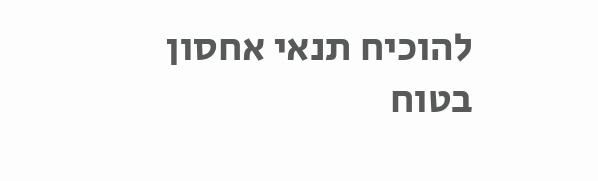להוכיח תנאי אחסון בטוח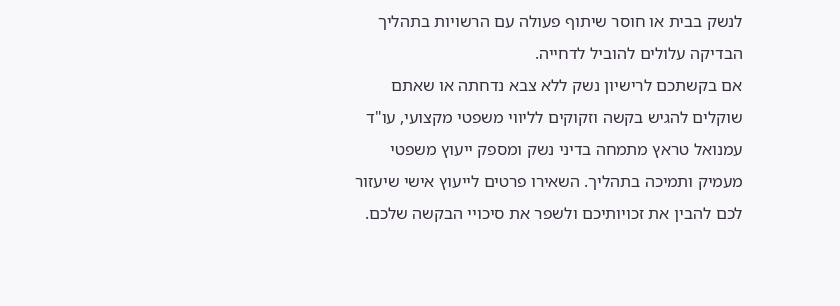לנשק בבית או חוסר שיתוף פעולה עם הרשויות בתהליך הבדיקה עלולים להוביל לדחייה.
אם בקשתכם לרישיון נשק ללא צבא נדחתה או שאתם שוקלים להגיש בקשה וזקוקים לליווי משפטי מקצועי, עו"ד עמנואל טראץ מתמחה בדיני נשק ומספק ייעוץ משפטי מעמיק ותמיכה בתהליך. השאירו פרטים לייעוץ אישי שיעזור לכם להבין את זכויותיכם ולשפר את סיכויי הבקשה שלכם.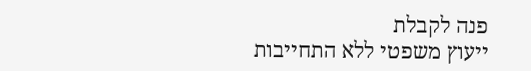פנה לקבלת
ייעוץ משפטי ללא התחייבות